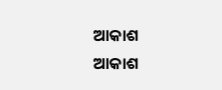ଆକାଶ
ଆକାଶ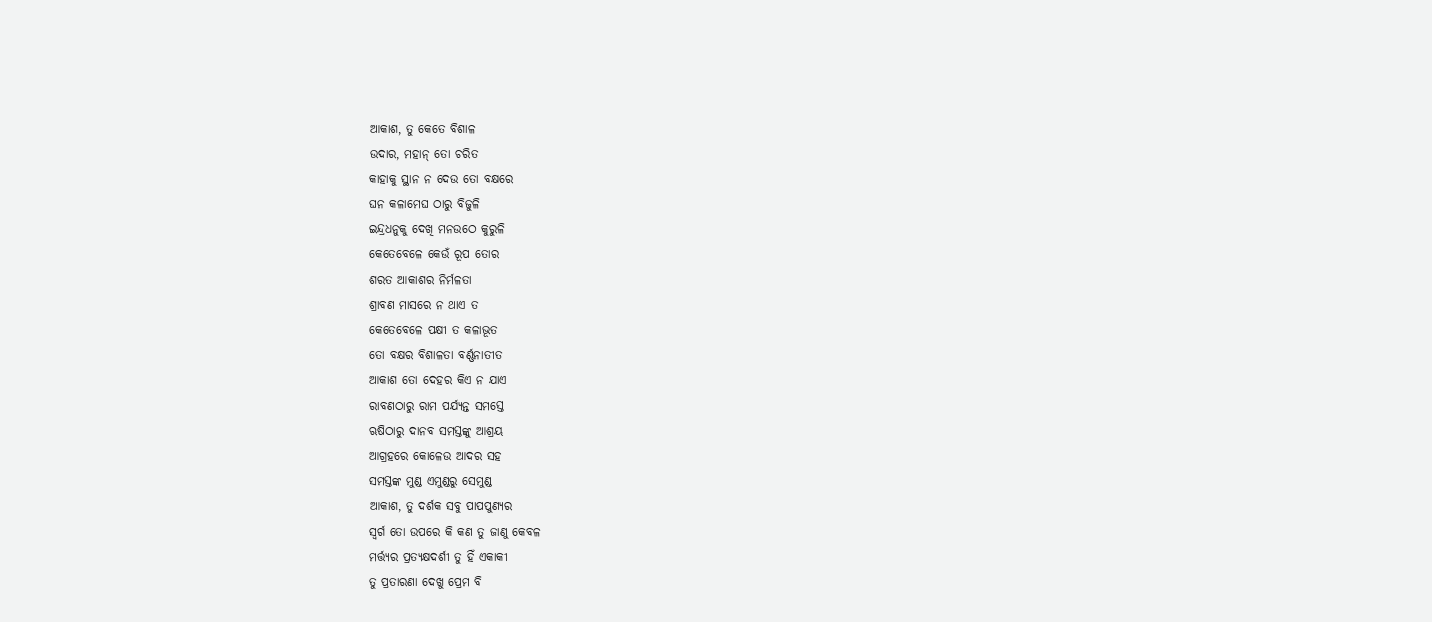ଆକାଶ, ତୁ କେତେ ବିଶାଳ
ଉଦାର, ମହାନ୍ ତୋ ଚରିତ
କାହାକୁ ସ୍ଥାନ ନ ଦେଉ ତୋ ବକ୍ଷରେ
ଘନ କଳାମେଘ ଠାରୁ ବିଜୁଳି
ଇନ୍ଦ୍ରଧନୁକୁ ଦେଖି ମନଉଠେ କୁରୁଳି
କେତେବେଳେ କେଉଁ ରୂପ ତୋର
ଶରତ ଆକାଶର ନିର୍ମଳତା
ଶ୍ରାବଣ ମାସରେ ନ ଥାଏ ତ
କେତେବେଳେ ପକ୍ଷୀ ତ କଳାଭୂତ
ତୋ ବକ୍ଷର ବିଶାଳତା ବର୍ଣ୍ଣନାତୀତ
ଆକାଶ ତୋ ଦେହର କିଏ ନ ଯାଏ
ରାବଣଠାରୁ ରାମ ପର୍ଯ୍ୟନ୍ତ ସମସ୍ତେ
ଋଷିଠାରୁ ଦାନବ ସମସ୍ତଙ୍କୁ ଆଶ୍ରୟ
ଆଗ୍ରହରେ କୋଳେଉ ଆଦର ସହ
ସମସ୍ତଙ୍କ ମୁଣ୍ଡ ଏମୁଣ୍ଡରୁ ସେମୁଣ୍ଡ
ଆକାଶ, ତୁ ଦର୍ଶକ ସବୁ ପାପପୁଣ୍ୟର
ସ୍ୱର୍ଗ ତୋ ଉପରେ କି କଣ ତୁ ଜାଣୁ କେବଳ
ମର୍ତ୍ତ୍ୟର ପ୍ରତ୍ୟକ୍ଷଦର୍ଶୀ ତୁ ହିଁ ଏକାକୀ
ତୁ ପ୍ରତାରଣା ଦେଖୁ ପ୍ରେମ ବି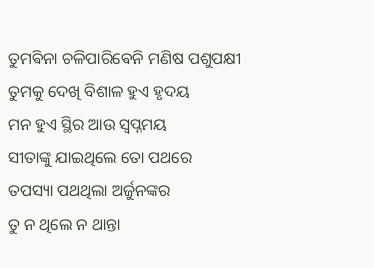ତୁମଵିନା ଚଳିପାରିଵେନି ମଣିଷ ପଶୁପକ୍ଷୀ
ତୁମକୁ ଦେଖି ବିଶାଳ ହୁଏ ହୃଦୟ
ମନ ହୁଏ ସ୍ଥିର ଆଉ ସ୍ଵପ୍ନମୟ
ସୀତାଙ୍କୁ ଯାଇଥିଲେ ତୋ ପଥରେ
ତପସ୍ୟା ପଥଥିଲା ଅର୍ଜୁନଙ୍କର
ତୁ ନ ଥିଲେ ନ ଥାନ୍ତା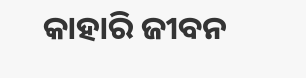କାହାରି ଜୀବନ